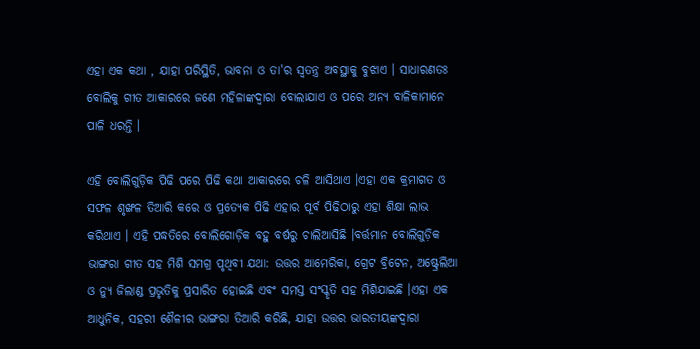ଏହା ଏକ କଥା , ଯାହା ପରିସ୍ଥିତି, ଭାବନା ଓ ତା'ର ସ୍ୱତନ୍ତ୍ର ଅବସ୍ଥାକୁ ବୁଝାଏ । ସାଧାରଣତଃ ବୋଲିକୁ ଗୀତ ଆକାରରେ ଜଣେ ମହିଳାଙ୍କଦ୍ୱାରା ବୋଲାଯାଏ ଓ ପରେ ଅନ୍ୟ ବାଳିକାମାନେ ପାଳି ଧରନ୍ତି ।

ଏହି ବୋଲିଗୁଡ଼ିକ ପିଢି ପରେ ପିଢି କଥା ଆକାରରେ ଚଳି ଆସିଥାଏ ।ଏହା ଏକ କ୍ରମାଗତ ଓ ସଫଳ ଶୃଙ୍ଖଳ ତିଆରି କରେ ଓ ପ୍ରତ୍ୟେକ ପିଢି ଏହାର ପୂର୍ବ ପିଢିଠାରୁ ଏହା ଶିକ୍ଷା ଲାଭ କରିଥାଏ । ଏହି ପଦ୍ଧତିରେ ବୋଲିଗୋଡ଼ିକ ବହୁ ବର୍ଷରୁ ଚାଲିଆସିଛି ।ବର୍ତ୍ତମାନ ବୋଲିଗୁଡ଼ିକ ଭାଙ୍ଗରା ଗୀତ ସହ ମିଶି ସମଗ୍ର ପୃଥିବୀ ଯଥା: ଉତ୍ତର ଆମେରିକା, ଗ୍ରେଟ ବ୍ରିଟେନ, ଅଷ୍ଟ୍ରେଲିଆ ଓ ନ୍ୟୁ ଜିଲାଣ୍ଡ ପ୍ରଭୃତିକୁ ପ୍ରସାରିତ ହୋଇଛି ଏବଂ ସମସ୍ତ ସଂସ୍କୃତି ସ‌ହ ମିଶିଯାଇଛି ।ଏହା ଏକ ଆଧୁନିକ, ସ‌ହରୀ ଶୈଳୀର ଭାଙ୍ଗରା ତିଆରି କରିଛି, ଯାହା ଉତ୍ତର ଭାରତୀୟଙ୍କଦ୍ୱାରା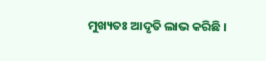ମୁଖ୍ୟତଃ ଆଦୃତି ଲାଭ କରିଛି ।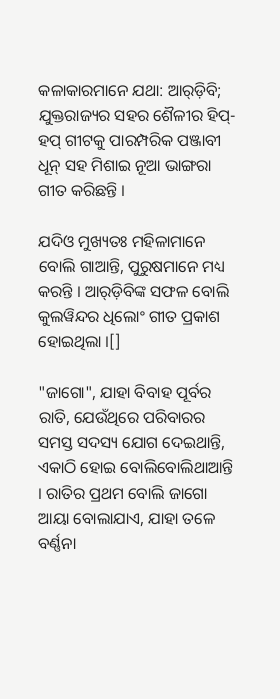କଳାକାରମାନେ ଯଥା: ଆର୍‌ଡ଼ିବି; ଯୁକ୍ତରାଜ୍ୟର ସ‌ହର ଶୈଳୀର ହିପ୍-ହପ୍ ଗୀଟକୁ ପାରମ୍ପରିକ ପଞ୍ଜାବୀ ଧୂନ୍ ସ‌ହ ମିଶାଇ ନୂଆ ଭାଙ୍ଗରା ଗୀତ କରିଛନ୍ତି ।

ଯଦିଓ ମୁଖ୍ୟତଃ ମହିଳାମାନେ ବୋଲି ଗାଆନ୍ତି, ପୁରୁଷମାନେ ମଧ୍ୟ କରନ୍ତି । ଆର୍‌ଡ଼ିବିଙ୍କ ସଫଳ ବୋଲି କୁଲ‌ୱିନ୍ଦର ଧିଲୋଂ ଗୀତ ପ୍ରକାଶ ହୋଇଥିଲା ।[]

"ଜାଗୋ", ଯାହା ବିବାହ ପୂର୍ବର ରାତି, ଯେଉଁଥିରେ ପରିବାରର ସମସ୍ତ ସଦସ୍ୟ ଯୋଗ ଦେଇଥାନ୍ତି, ଏକାଠି ହୋଇ ବୋଲିବୋଲିଥାଆନ୍ତି । ରାତିର ପ୍ରଥମ ବୋଲି ଜାଗୋ ଆୟା ବୋଲାଯାଏ, ଯାହା ତଳେ ବର୍ଣ୍ଣନା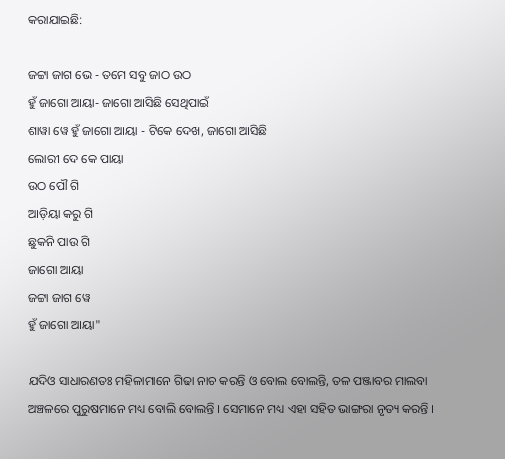କରାଯାଇଛି:

ଜଟ୍ଟା ଜାଗ ଭେ - ତମେ ସବୁ ଜାଠ ଉଠ
ହୁଁ ଜାଗୋ ଆୟା- ଜାଗୋ ଆସିଛି ସେଥିପାଇଁ
ଶାୱା ୱେ ହୁଁ ଜାଗୋ ଆୟା - ଟିକେ ଦେଖ, ଜାଗୋ ଆସିଛି
ଲୋରୀ ଦେ କେ ପାୟା
ଉଠ ପୌ ଗି
ଆଡ଼ିୟା କରୁ ଗି
ଛୁକନି ପାଉ ଗି
ଜାଗୋ ଆୟା
ଜଟ୍ଟା ଜାଗ ୱେ
ହୁଁ ଜାଗୋ ଆୟା"

ଯଦିଓ ସାଧାରଣତଃ ମହିଳାମାନେ ଗିଢା ନାଚ କରନ୍ତି ଓ ବୋଲ ବୋଲନ୍ତି, ତଳ ପଞ୍ଜାବର ମାଲବା ଅଞ୍ଚଳରେ ପୁରୁଷମାନେ ମଧ୍ୟ ବୋଲି ବୋଲନ୍ତି । ସେମାନେ ମଧ୍ୟ ଏହା ସହିତ ଭାଙ୍ଗରା ନୃତ୍ୟ କରନ୍ତି ।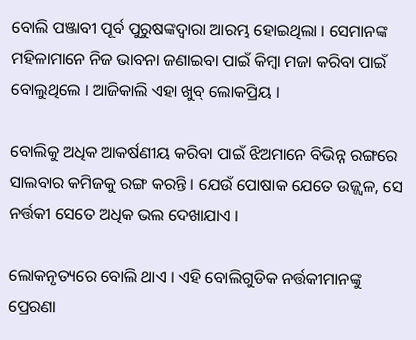ବୋଲି ପଞ୍ଜାବୀ ପୂର୍ବ ପୁରୁଷଙ୍କଦ୍ୱାରା ଆରମ୍ଭ ହୋଇଥିଲା । ସେମାନଙ୍କ ମହିଳାମାନେ ନିଜ ଭାବନା ଜଣାଇବା ପାଇଁ କିମ୍ବା ମଜା କରିବା ପାଇଁ ବୋଲୁଥିଲେ । ଆଜିକାଲି ଏହା ଖୁବ୍ ଲୋକପ୍ରିୟ ।

ବୋଲିକୁ ଅଧିକ ଆକର୍ଷଣୀୟ କରିବା ପାଇଁ ଝିଅମାନେ ବିଭିନ୍ନ ରଙ୍ଗରେ ସାଲବାର କମିଜକୁ ରଙ୍ଗ କରନ୍ତି । ଯେଉଁ ପୋଷାକ ଯେତେ ଉଜ୍ଜ୍ୱଳ, ସେ ନର୍ତ୍ତକୀ ସେତେ ଅଧିକ ଭଲ ଦେଖାଯାଏ ।

ଲୋକନୃତ୍ୟରେ ବୋଲି ଥାଏ । ଏହି ବୋଲିଗୁଡିକ ନର୍ତ୍ତକୀମାନଙ୍କୁ ପ୍ରେରଣା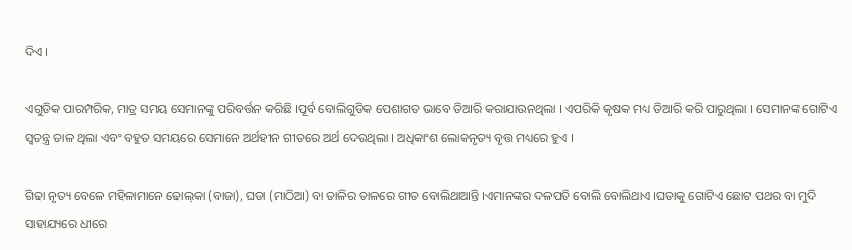ଦିଏ ।

ଏଗୁଡିକ ପାରମ୍ପରିକ, ମାତ୍ର ସମୟ ସେମାନଙ୍କୁ ପରିବର୍ତ୍ତନ କରିଛି ।ପୂର୍ବ ବୋଲିଗୁଡିକ ପେଶାଗତ ଭାବେ ତିଆରି କରାଯାଉନଥିଲା । ଏପରିକି କୃଷକ ମଧ୍ୟ ତିଆରି କରି ପାରୁଥିଲା । ସେମାନଙ୍କ ଗୋଟିଏ ସ୍ୱତନ୍ତ୍ର ତାଳ ଥିଲା ଏବଂ ବ‌ହୁତ ସମୟରେ ସେମାନେ ଅର୍ଥହୀନ ଗୀତରେ ଅର୍ଥ ଦେଉଥିଲା । ଅଧିକାଂଶ ଲୋକନୃତ୍ୟ ବୃତ୍ତ ମଧ୍ୟରେ ହୁଏ ।

ଗିଢା ନୃତ୍ୟ ବେଳେ ମହିଳାମାନେ ଢୋଲ୍‌କା (ବାଜା), ଘଡା (ମାଠିଆ) ବା ତାଳିର ତାଳରେ ଗୀତ ବୋଲିଥାଆନ୍ତି ।ଏମାନଙ୍କର ଦଳପତି ବୋଲି ବୋଲିଥାଏ ।ଘଡାକୁ ଗୋଟିଏ ଛୋଟ ପଥର ବା ମୁଦି ସାହାଯ୍ୟରେ ଧୀରେ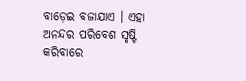ବାଡ଼େଇ ବଜାଯାଏ । ଏହା ଅନନ୍ଦର ପରିବେଶ ସୃଷ୍ଟି କରିବାରେ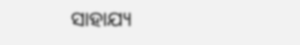ସାହାଯ୍ୟ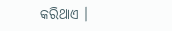କରିଥାଏ ।